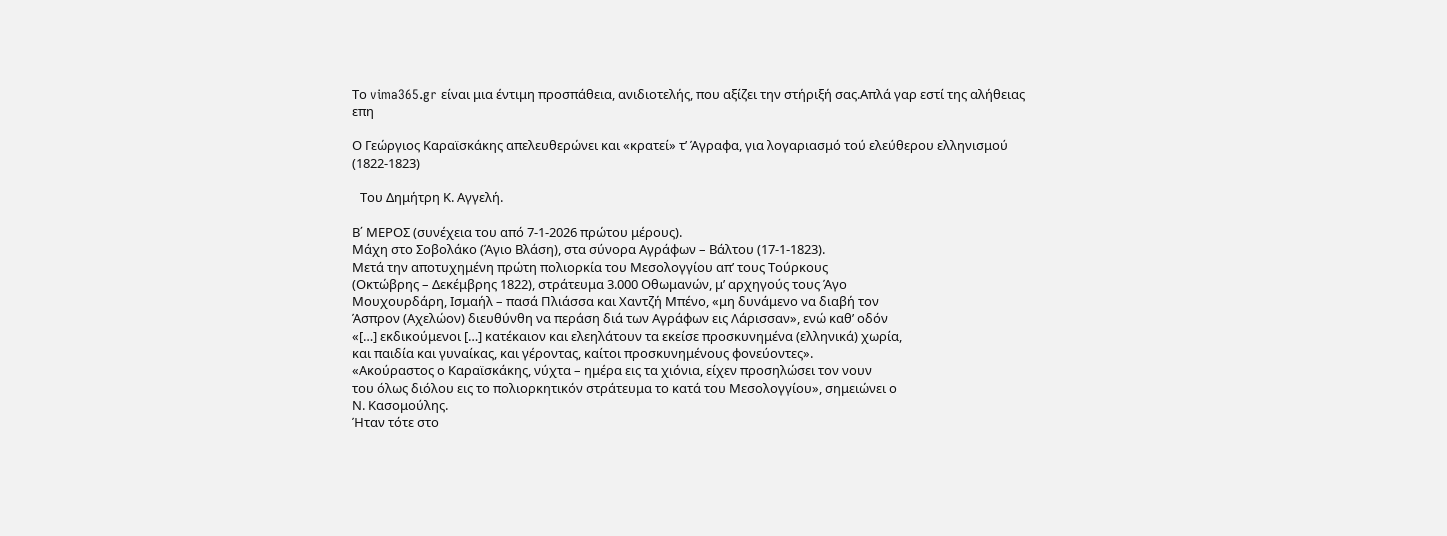Το vima365.gr είναι μια έντιμη προσπάθεια, ανιδιοτελής, που αξίζει την στήριξή σας.Απλά γαρ εστί της αλήθειας επη

Ο Γεώργιος Καραϊσκάκης απελευθερώνει και «κρατεί» τ’ Άγραφα, για λογαριασμό τού ελεύθερου ελληνισμού (1822-1823)

  Toυ Δημήτρη Κ. Αγγελή.

Β΄ ΜΕΡΟΣ (συνέχεια του από 7-1-2026 πρώτου μέρους).
Μάχη στο Σοβολάκο (Άγιο Βλάση), στα σύνορα Αγράφων – Βάλτου (17-1-1823).
Μετά την αποτυχημένη πρώτη πολιορκία του Μεσολογγίου απ’ τους Τούρκους
(Οκτώβρης – Δεκέμβρης 1822), στράτευμα 3.000 Οθωμανών, μ’ αρχηγούς τους Άγο
Μουχουρδάρη, Ισμαήλ – πασά Πλιάσσα και Χαντζή Μπένο, «μη δυνάμενο να διαβή τον
Άσπρον (Αχελώον) διευθύνθη να περάση διά των Αγράφων εις Λάρισσαν», ενώ καθ’ οδόν
«[…] εκδικούμενοι […] κατέκαιον και ελεηλάτουν τα εκείσε προσκυνημένα (ελληνικά) χωρία,
και παιδία και γυναίκας, και γέροντας, καίτοι προσκυνημένους φονεύοντες».
«Ακούραστος ο Καραϊσκάκης, νύχτα – ημέρα εις τα χιόνια, είχεν προσηλώσει τον νουν
του όλως διόλου εις το πολιορκητικόν στράτευμα το κατά του Μεσολογγίου», σημειώνει ο
Ν. Κασομούλης.
Ήταν τότε στο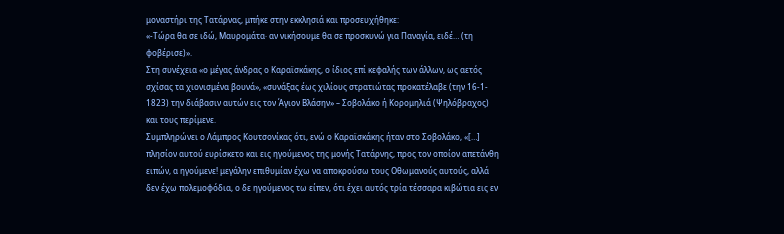μοναστήρι της Τατάρνας, μπήκε στην εκκλησιά και προσευχήθηκε:
«-Τώρα θα σε ιδώ, Μαυρομάτα· αν νικήσουμε θα σε προσκυνώ για Παναγία, ειδέ… (τη
φοβέρισε)».
Στη συνέχεια «ο μέγας άνδρας ο Καραϊσκάκης, ο ίδιος επί κεφαλής των άλλων, ως αετός
σχίσας τα χιονισμένα βουνά», «συνάξας έως χιλίους στρατιώτας προκατέλαβε (την 16-1-
1823) την διάβασιν αυτών εις τον Άγιον Βλάσην» – Σοβολάκο ή Κορομηλιά (Ψηλόβραχος)
και τους περίμενε.
Συμπληρώνει ο Λάμπρος Κουτσονίκας ότι, ενώ ο Καραϊσκάκης ήταν στο Σοβολάκο, «[…]
πλησίον αυτού ευρίσκετο και εις ηγούμενος της μονής Τατάρνης, προς τον οποίον απετάνθη
ειπών, α ηγούμενε! μεγάλην επιθυμίαν έχω να αποκρούσω τους Οθωμανούς αυτούς, αλλά
δεν έχω πολεμοφόδια, ο δε ηγούμενος τω είπεν, ότι έχει αυτός τρία τέσσαρα κιβώτια εις εν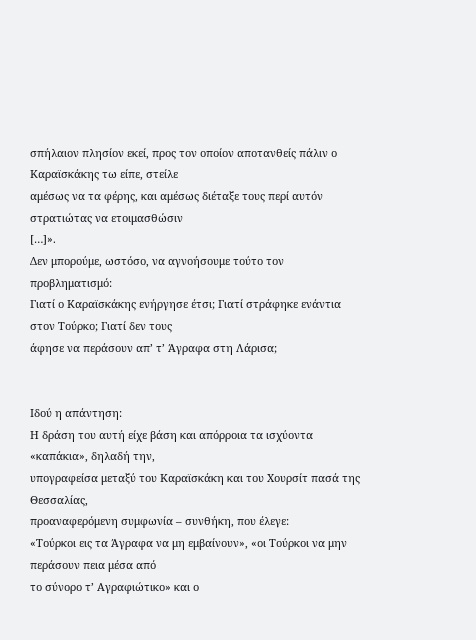σπήλαιον πλησίον εκεί, προς τον οποίον αποτανθείς πάλιν ο Καραϊσκάκης τω είπε, στείλε
αμέσως να τα φέρης, και αμέσως διέταξε τους περί αυτόν στρατιώτας να ετοιμασθώσιν
[…]».
Δεν μπορούμε, ωστόσο, να αγνοήσουμε τούτο τον προβληματισμό:
Γιατί ο Καραϊσκάκης ενήργησε έτσι; Γιατί στράφηκε ενάντια στον Τούρκο; Γιατί δεν τους
άφησε να περάσουν απ’ τ’ Άγραφα στη Λάρισα;


Ιδού η απάντηση:
Η δράση του αυτή είχε βάση και απόρροια τα ισχύοντα «καπάκια», δηλαδή την,
υπογραφείσα μεταξύ του Καραϊσκάκη και του Χουρσίτ πασά της Θεσσαλίας,
προαναφερόμενη συμφωνία – συνθήκη, που έλεγε:
«Τούρκοι εις τα Άγραφα να μη εμβαίνουν», «οι Τούρκοι να μην περάσουν πεια μέσα από
το σύνορο τ’ Αγραφιώτικο» και ο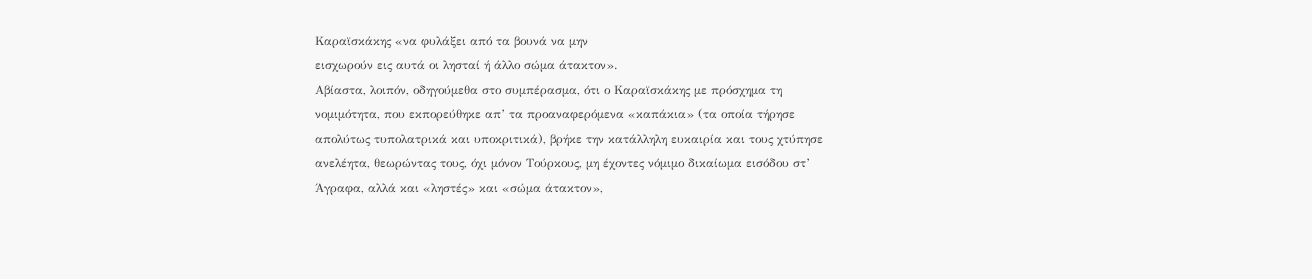Καραϊσκάκης «να φυλάξει από τα βουνά να μην
εισχωρούν εις αυτά οι λησταί ή άλλο σώμα άτακτον».
Αβίαστα, λοιπόν, οδηγούμεθα στο συμπέρασμα, ότι ο Καραϊσκάκης με πρόσχημα τη
νομιμότητα, που εκπορεύθηκε απ’ τα προαναφερόμενα «καπάκια» (τα οποία τήρησε
απολύτως τυπολατρικά και υποκριτικά), βρήκε την κατάλληλη ευκαιρία και τους χτύπησε
ανελέητα, θεωρώντας τους, όχι μόνον Τούρκους, μη έχοντες νόμιμο δικαίωμα εισόδου στ’
Άγραφα, αλλά και «ληστές» και «σώμα άτακτον»,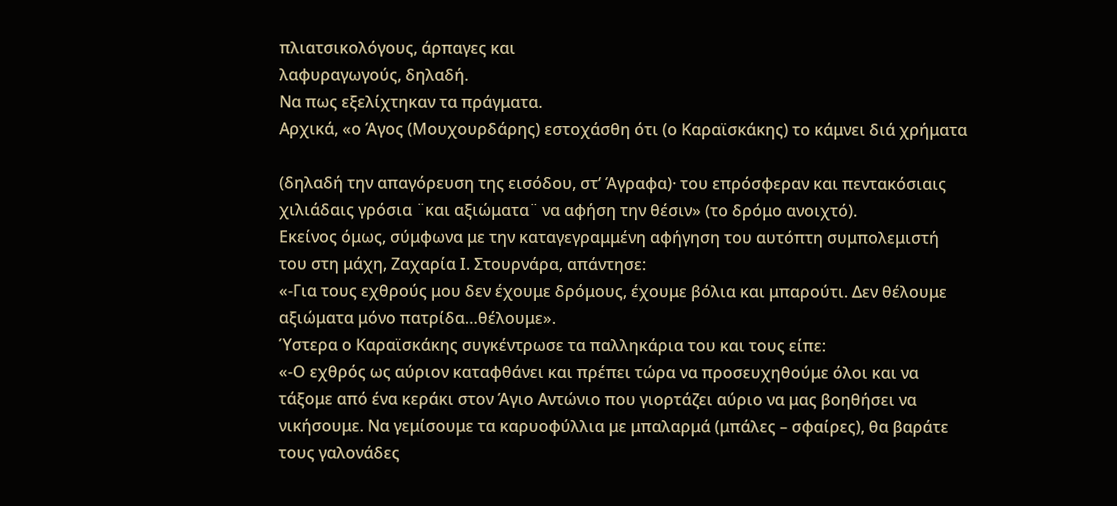πλιατσικολόγους, άρπαγες και
λαφυραγωγούς, δηλαδή.
Να πως εξελίχτηκαν τα πράγματα.
Αρχικά, «ο Άγος (Μουχουρδάρης) εστοχάσθη ότι (ο Καραϊσκάκης) το κάμνει διά χρήματα

(δηλαδή την απαγόρευση της εισόδου, στ’ Άγραφα)· του επρόσφεραν και πεντακόσιαις
χιλιάδαις γρόσια ¨και αξιώματα¨ να αφήση την θέσιν» (το δρόμο ανοιχτό).
Εκείνος όμως, σύμφωνα με την καταγεγραμμένη αφήγηση του αυτόπτη συμπολεμιστή
του στη μάχη, Ζαχαρία Ι. Στουρνάρα, απάντησε:
«-Για τους εχθρούς μου δεν έχουμε δρόμους, έχουμε βόλια και μπαρούτι. Δεν θέλουμε
αξιώματα μόνο πατρίδα…θέλουμε».
Ύστερα ο Καραϊσκάκης συγκέντρωσε τα παλληκάρια του και τους είπε:
«-Ο εχθρός ως αύριον καταφθάνει και πρέπει τώρα να προσευχηθούμε όλοι και να
τάξομε από ένα κεράκι στον Άγιο Αντώνιο που γιορτάζει αύριο να μας βοηθήσει να
νικήσουμε. Να γεμίσουμε τα καρυοφύλλια με μπαλαρμά (μπάλες – σφαίρες), θα βαράτε
τους γαλονάδες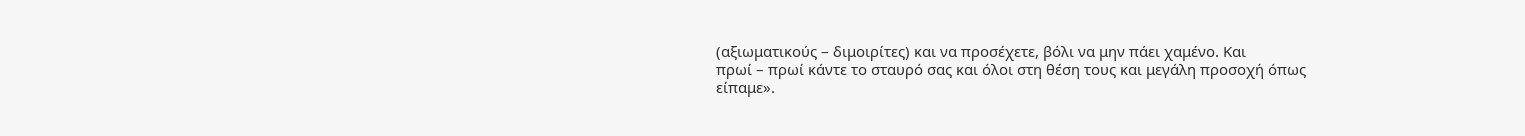(αξιωματικούς – διμοιρίτες) και να προσέχετε, βόλι να μην πάει χαμένο. Και
πρωί – πρωί κάντε το σταυρό σας και όλοι στη θέση τους και μεγάλη προσοχή όπως
είπαμε».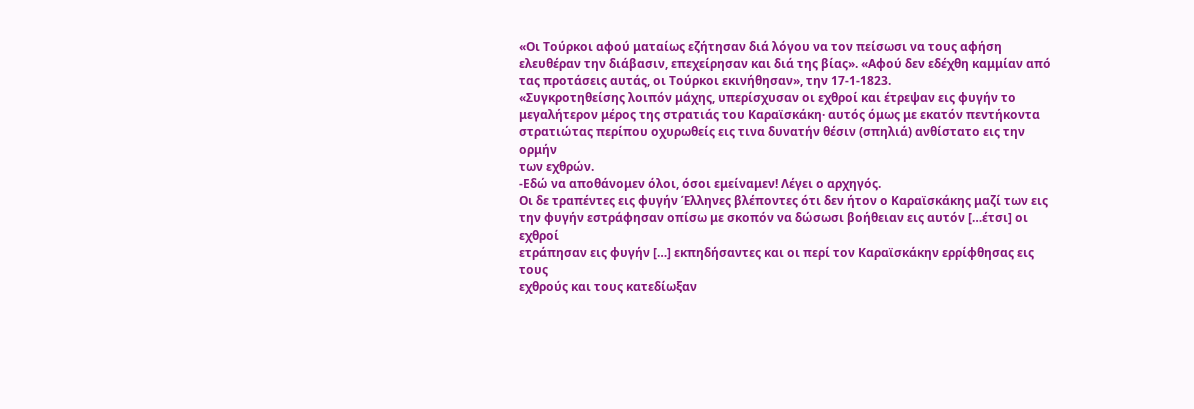«Οι Τούρκοι αφού ματαίως εζήτησαν διά λόγου να τον πείσωσι να τους αφήση
ελευθέραν την διάβασιν, επεχείρησαν και διά της βίας». «Αφού δεν εδέχθη καμμίαν από
τας προτάσεις αυτάς, οι Τούρκοι εκινήθησαν», την 17-1-1823.
«Συγκροτηθείσης λοιπόν μάχης, υπερίσχυσαν οι εχθροί και έτρεψαν εις φυγήν το
μεγαλήτερον μέρος της στρατιάς του Καραϊσκάκη· αυτός όμως με εκατόν πεντήκοντα
στρατιώτας περίπου οχυρωθείς εις τινα δυνατήν θέσιν (σπηλιά) ανθίστατο εις την ορμήν
των εχθρών.
-Εδώ να αποθάνομεν όλοι, όσοι εμείναμεν! Λέγει ο αρχηγός.
Οι δε τραπέντες εις φυγήν Έλληνες βλέποντες ότι δεν ήτον ο Καραϊσκάκης μαζί των εις
την φυγήν εστράφησαν οπίσω με σκοπόν να δώσωσι βοήθειαν εις αυτόν […έτσι] οι εχθροί
ετράπησαν εις φυγήν […] εκπηδήσαντες και οι περί τον Καραϊσκάκην ερρίφθησας εις τους
εχθρούς και τους κατεδίωξαν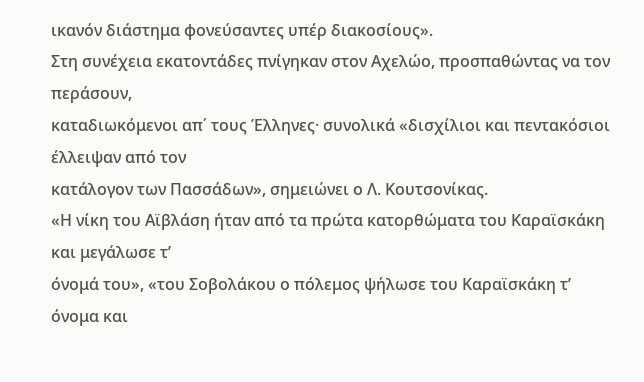ικανόν διάστημα φονεύσαντες υπέρ διακοσίους».
Στη συνέχεια εκατοντάδες πνίγηκαν στον Αχελώο, προσπαθώντας να τον περάσουν,
καταδιωκόμενοι απ΄ τους Έλληνες· συνολικά «δισχίλιοι και πεντακόσιοι έλλειψαν από τον
κατάλογον των Πασσάδων», σημειώνει ο Λ. Κουτσονίκας.
«Η νίκη του Αϊβλάση ήταν από τα πρώτα κατορθώματα του Καραϊσκάκη και μεγάλωσε τ’
όνομά του», «του Σοβολάκου ο πόλεμος ψήλωσε του Καραϊσκάκη τ’ όνομα και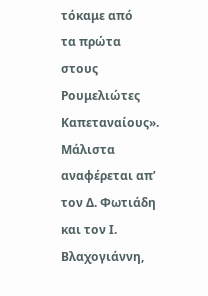τόκαμε από
τα πρώτα στους Ρουμελιώτες Καπεταναίους».
Μάλιστα αναφέρεται απ’ τον Δ. Φωτιάδη και τον Ι. Βλαχογιάννη,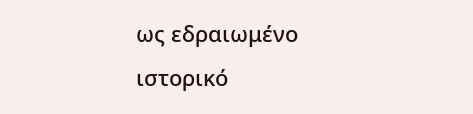ως εδραιωμένο
ιστορικό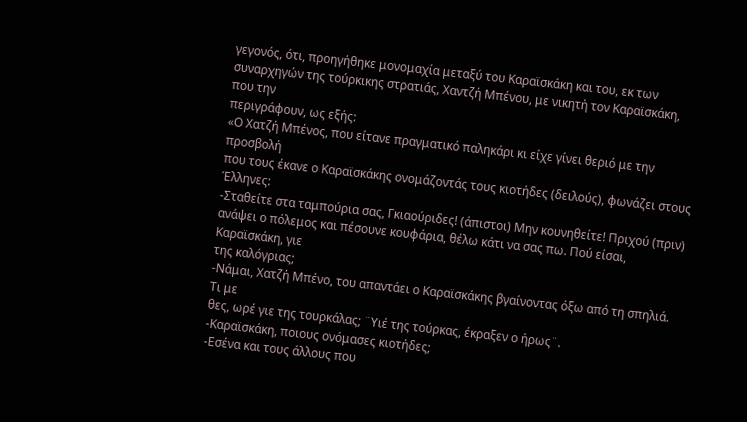γεγονός, ότι, προηγήθηκε μονομαχία μεταξύ του Καραϊσκάκη και του, εκ των
συναρχηγών της τούρκικης στρατιάς, Χαντζή Μπένου, με νικητή τον Καραϊσκάκη, που την
περιγράφουν, ως εξής:
«Ο Χατζή Μπένος, που είτανε πραγματικό παληκάρι κι είχε γίνει θεριό με την προσβολή
που τους έκανε ο Καραϊσκάκης ονομάζοντάς τους κιοτήδες (δειλούς), φωνάζει στους
Έλληνες:
-Σταθείτε στα ταμπούρια σας, Γκιαούριδες! (άπιστοι) Μην κουνηθείτε! Πριχού (πριν)
ανάψει ο πόλεμος και πέσουνε κουφάρια, θέλω κάτι να σας πω. Πού είσαι, Καραϊσκάκη, γιε
της καλόγριας;
-Νάμαι, Χατζή Μπένο, του απαντάει ο Καραϊσκάκης βγαίνοντας όξω από τη σπηλιά. Τι με
θες, ωρέ γιε της τουρκάλας; ¨Υιέ της τούρκας, έκραξεν ο ήρως¨.
-Καραϊσκάκη, ποιους ονόμασες κιοτήδες;
-Εσένα και τους άλλους που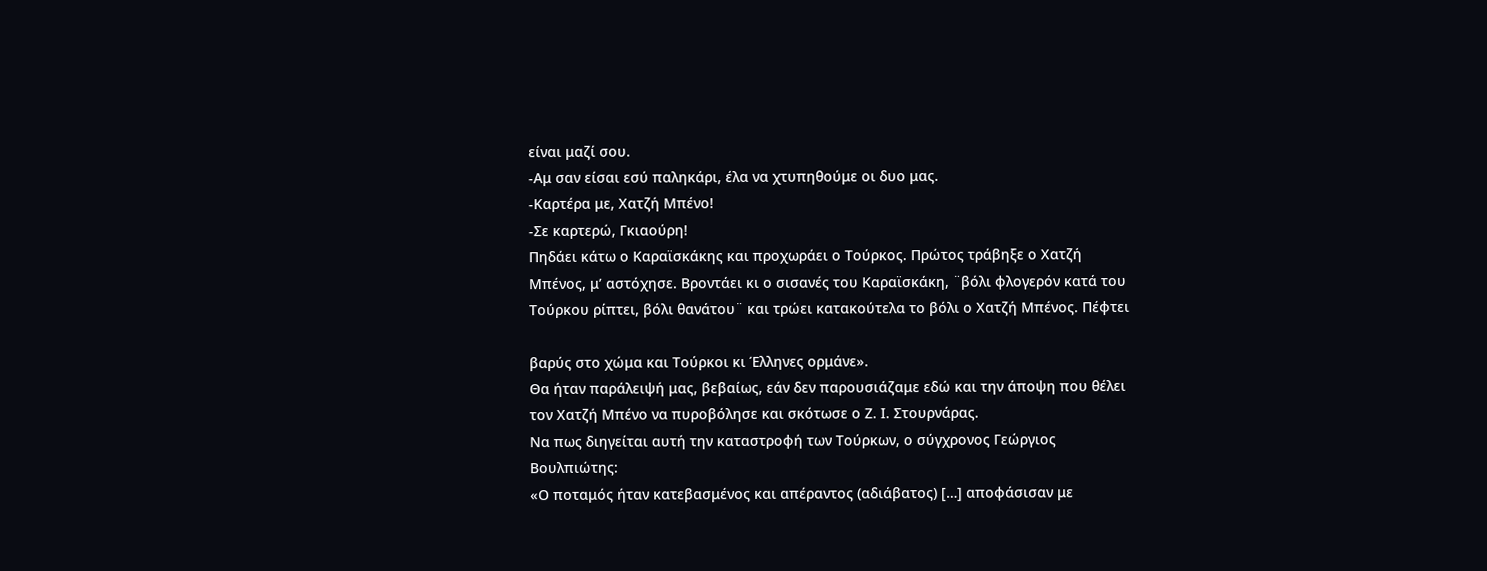είναι μαζί σου.
-Αμ σαν είσαι εσύ παληκάρι, έλα να χτυπηθούμε οι δυο μας.
-Καρτέρα με, Χατζή Μπένο!
-Σε καρτερώ, Γκιαούρη!
Πηδάει κάτω ο Καραϊσκάκης και προχωράει ο Τούρκος. Πρώτος τράβηξε ο Χατζή
Μπένος, μ’ αστόχησε. Βροντάει κι ο σισανές του Καραϊσκάκη, ¨βόλι φλογερόν κατά του
Τούρκου ρίπτει, βόλι θανάτου¨ και τρώει κατακούτελα το βόλι ο Χατζή Μπένος. Πέφτει

βαρύς στο χώμα και Τούρκοι κι Έλληνες ορμάνε».
Θα ήταν παράλειψή μας, βεβαίως, εάν δεν παρουσιάζαμε εδώ και την άποψη που θέλει
τον Χατζή Μπένο να πυροβόλησε και σκότωσε ο Ζ. Ι. Στουρνάρας.
Να πως διηγείται αυτή την καταστροφή των Τούρκων, ο σύγχρονος Γεώργιος
Βουλπιώτης:
«Ο ποταμός ήταν κατεβασμένος και απέραντος (αδιάβατος) […] αποφάσισαν με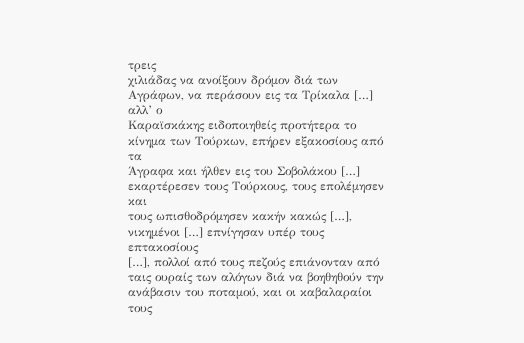τρεις
χιλιάδας να ανοίξουν δρόμον διά των Αγράφων, να περάσουν εις τα Τρίκαλα […] αλλ’ ο
Καραϊσκάκης ειδοποιηθείς προτήτερα το κίνημα των Τούρκων, επήρεν εξακοσίους από τα
Άγραφα και ήλθεν εις του Σοβολάκου […] εκαρτέρεσεν τους Τούρκους, τους επολέμησεν και
τους ωπισθοδρόμησεν κακήν κακώς […], νικημένοι […] επνίγησαν υπέρ τους επτακοσίους
[…], πολλοί από τους πεζούς επιάνονταν από ταις ουραίς των αλόγων διά να βοηθηθούν την
ανάβασιν του ποταμού, και οι καβαλαραίοι τους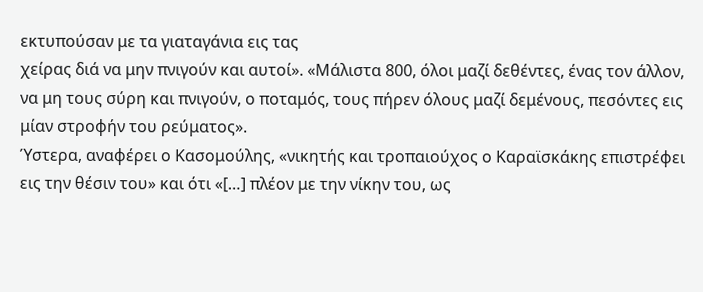εκτυπούσαν με τα γιαταγάνια εις τας
χείρας διά να μην πνιγούν και αυτοί». «Μάλιστα 800, όλοι μαζί δεθέντες, ένας τον άλλον,
να μη τους σύρη και πνιγούν, ο ποταμός, τους πήρεν όλους μαζί δεμένους, πεσόντες εις
μίαν στροφήν του ρεύματος».
Ύστερα, αναφέρει ο Κασομούλης, «νικητής και τροπαιούχος ο Καραϊσκάκης επιστρέφει
εις την θέσιν του» και ότι «[…] πλέον με την νίκην του, ως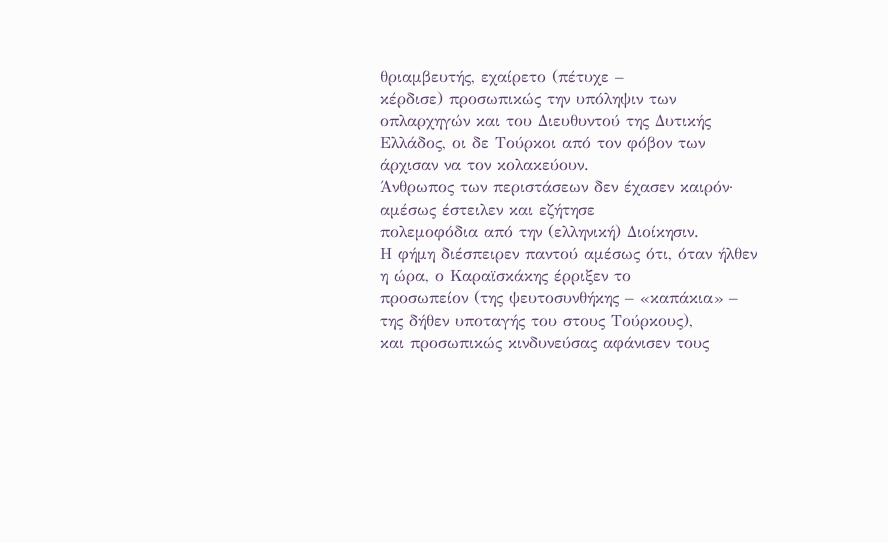θριαμβευτής, εχαίρετο (πέτυχε –
κέρδισε) προσωπικώς την υπόληψιν των οπλαρχηγών και του Διευθυντού της Δυτικής
Ελλάδος, οι δε Τούρκοι από τον φόβον των άρχισαν να τον κολακεύουν.
Άνθρωπος των περιστάσεων δεν έχασεν καιρόν· αμέσως έστειλεν και εζήτησε
πολεμοφόδια από την (ελληνική) Διοίκησιν.
Η φήμη διέσπειρεν παντού αμέσως ότι, όταν ήλθεν η ώρα, ο Καραϊσκάκης έρριξεν το
προσωπείον (της ψευτοσυνθήκης – «καπάκια» – της δήθεν υποταγής του στους Τούρκους),
και προσωπικώς κινδυνεύσας αφάνισεν τους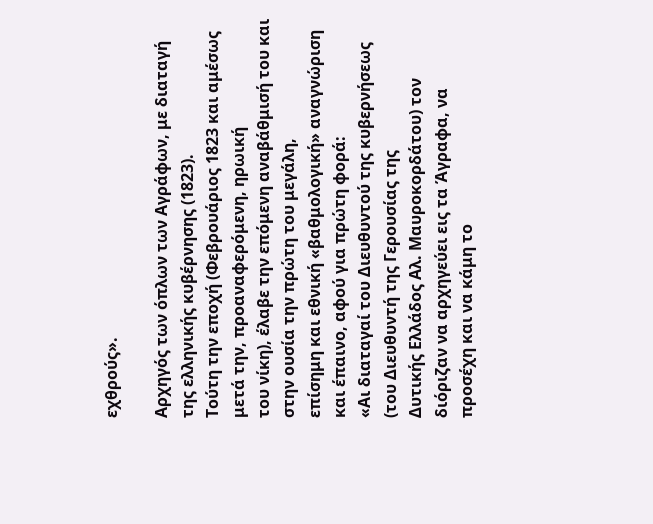εχθρούς».

Αρχηγός των όπλων των Αγράφων, με διαταγή της ελληνικής κυβέρνησης (1823).
Τούτη την εποχή (Φεβρουάριος 1823 και αμέσως μετά την, προαναφερόμενη, ηρωική
του νίκη), έλαβε την επόμενη αναβάθμισή του και στην ουσία την πρώτη του μεγάλη,
επίσημη και εθνική «βαθμολογική» αναγνώριση και έπαινο, αφού για πρώτη φορά:
«Αι διαταγαί του Διευθυντού της κυβερνήσεως (του Διευθυντή της Γερουσίας της
Δυτικής Ελλάδος Αλ. Μαυροκορδάτου) τον διόριζαν να αρχηγεύει εις τα Άγραφα, να
προσέχη και να κάμη το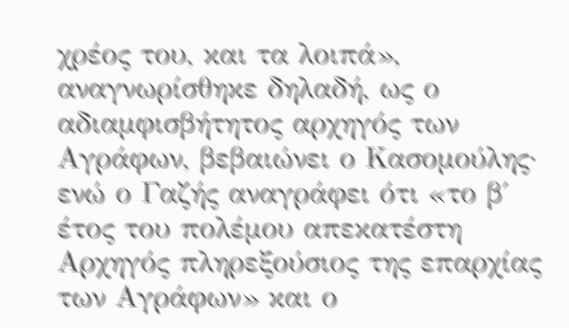χρέος του, και τα λοιπά», αναγνωρίσθηκε δηλαδή, ως ο
αδιαμφισβήτητος αρχηγός των Αγράφων, βεβαιώνει ο Κασομούλης· ενώ ο Γαζής αναγράφει ότι «το β΄ έτος του πολέμου απεκατέστη Αρχηγός πληρεξούσιος της επαρχίας των Αγράφων» και ο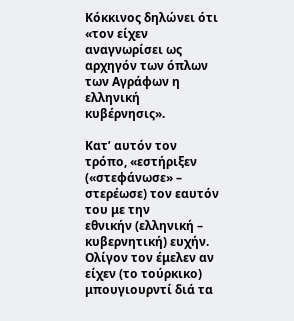Κόκκινος δηλώνει ότι «τον είχεν αναγνωρίσει ως αρχηγόν των όπλων των Αγράφων η ελληνική κυβέρνησις».

Κατ’ αυτόν τον τρόπο, «εστήριξεν («στεφάνωσε» – στερέωσε) τον εαυτόν του με την
εθνικήν (ελληνική – κυβερνητική) ευχήν. Ολίγον τον έμελεν αν είχεν (το τούρκικο)
μπουγιουρντί διά τα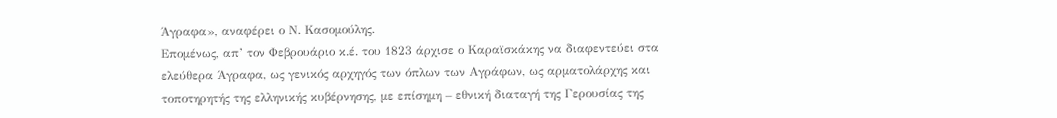Άγραφα», αναφέρει ο Ν. Κασομούλης.
Επομένως, απ’ τον Φεβρουάριο κ.έ. του 1823 άρχισε ο Καραϊσκάκης να διαφεντεύει στα
ελεύθερα Άγραφα, ως γενικός αρχηγός των όπλων των Αγράφων, ως αρματολάρχης και
τοποτηρητής της ελληνικής κυβέρνησης, με επίσημη – εθνική διαταγή της Γερουσίας της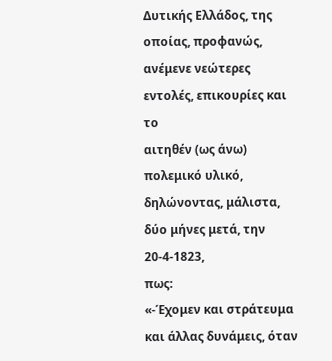Δυτικής Ελλάδος, της οποίας, προφανώς, ανέμενε νεώτερες εντολές, επικουρίες και το
αιτηθέν (ως άνω) πολεμικό υλικό, δηλώνοντας, μάλιστα, δύο μήνες μετά, την 20-4-1823,
πως:
«-Έχομεν και στράτευμα και άλλας δυνάμεις, όταν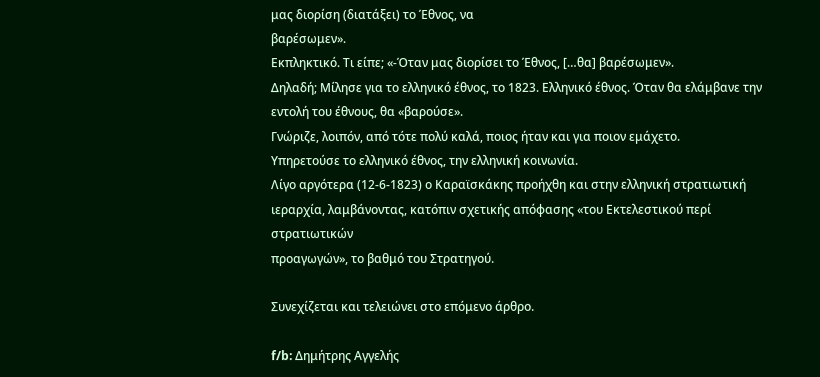μας διορίση (διατάξει) το Έθνος, να
βαρέσωμεν».
Εκπληκτικό. Τι είπε; «-Όταν μας διορίσει το Έθνος, […θα] βαρέσωμεν».
Δηλαδή; Μίλησε για το ελληνικό έθνος, το 1823. Ελληνικό έθνος. Όταν θα ελάμβανε την
εντολή του έθνους, θα «βαρούσε».
Γνώριζε, λοιπόν, από τότε πολύ καλά, ποιος ήταν και για ποιον εμάχετο.
Υπηρετούσε το ελληνικό έθνος, την ελληνική κοινωνία.
Λίγο αργότερα (12-6-1823) ο Καραϊσκάκης προήχθη και στην ελληνική στρατιωτική
ιεραρχία, λαμβάνοντας, κατόπιν σχετικής απόφασης «του Εκτελεστικού περί στρατιωτικών
προαγωγών», το βαθμό του Στρατηγού.

Συνεχίζεται και τελειώνει στο επόμενο άρθρο.

f/b: Δημήτρης Αγγελής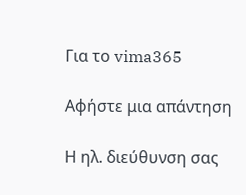Για το vima365

Αφήστε μια απάντηση

Η ηλ. διεύθυνση σας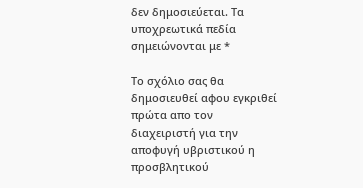δεν δημοσιεύεται. Τα υποχρεωτικά πεδία σημειώνονται με *

Το σχόλιο σας θα δημοσιευθεί αφου εγκριθεί πρώτα απο τον διαχειριστή για την αποφυγή υβριστικού η προσβλητικού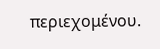περιεχομένου.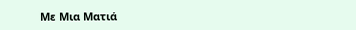Με Μια Ματιά